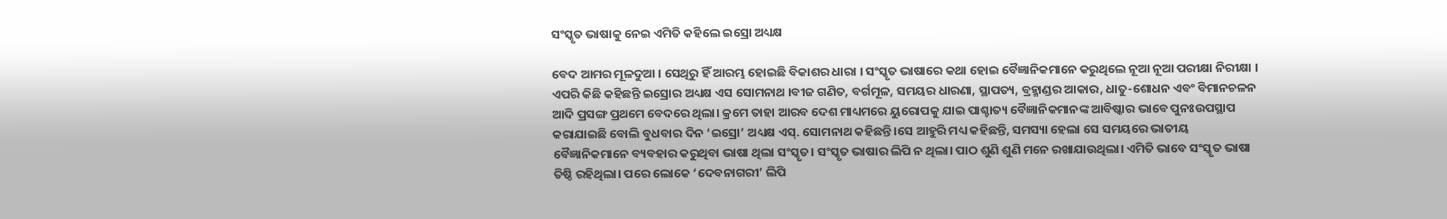ସଂସ୍କୃତ ଭାଷାକୁ ନେଇ ଏମିତି କହିଲେ ଇସ୍ରୋ ଅଧ୍ୟକ୍ଷ

ବେଦ ଆମର ମୂଳଦୁଆ । ସେଥିରୁ ହିଁ ଆରମ୍ଭ ହୋଇଛି ବିକାଶର ଧାରା । ସଂସ୍କୃତ ଭାଷାରେ କଥା ହୋଇ ବୈଜ୍ଞାନିକମାନେ କରୁଥିଲେ ନୂଆ ନୂଆ ପରୀକ୍ଷା ନିରୀକ୍ଷା । ଏପରି କିଛି କହିଛନ୍ତି ଇସ୍ରୋର ଅଧ୍ୟକ୍ଷ ଏସ ସୋମନାଥ ।ବୀଜ ଗଣିତ, ବର୍ଗମୂଳ, ସମୟର ଧାରଣା, ସ୍ଥାପତ୍ୟ, ବ୍ରହ୍ମାଣ୍ଡର ଆକାର, ଧାତୁ-ଶୋଧନ ଏବଂ ବିମାନଚଳନ ଆଦି ପ୍ରସଙ୍ଗ ପ୍ରଥମେ ବେଦରେ ଥିଲା। କ୍ରମେ ତାହା ଆରବ ଦେଶ ମାଧ୍ୟମରେ ୟୁରୋପକୁ ଯାଇ ପାଶ୍ଚାତ୍ୟ ବୈଜ୍ଞାନିକମାନଙ୍କ ଆବିଷ୍କାର ଭାବେ ପୁନଃଉପସ୍ଥାପ କରାଯାଇଛି ବୋଲି ବୁଧବାର ଦିନ ‘ଇସ୍ରୋ’ ଅଧ୍ୟକ୍ଷ ଏସ୍. ସୋମନାଥ କହିଛନ୍ତି।ସେ ଆହୁରି ମଧ୍ୟ କହିଛନ୍ତି, ସମସ୍ୟା ହେଲା ସେ ସମୟରେ ଭାତୀୟ ବୈଜ୍ଞାନିକମାନେ ବ୍ୟବହାର କରୁଥିବା ଭାଷା ଥିଲା ସଂସ୍କୃତ। ସଂସ୍କୃତ ଭାଷାର ଲିପି ନ ଥିଲା। ପାଠ ଶୁଣି ଶୁଣି ମନେ ରଖାଯାଉଥିଲା। ଏମିତି ଭାବେ ସଂସ୍କୃତ ଭାଷା ତିଷ୍ଠି ରହିଥିଲା। ପରେ ଲୋକେ ‘ଦେବନାଗରୀ’ ଲିପି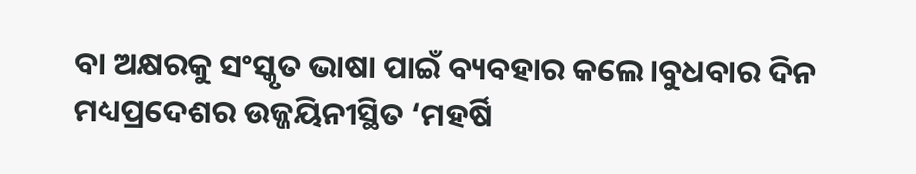ବା ଅକ୍ଷରକୁ ସଂସ୍କୃତ ଭାଷା ପାଇଁ ବ୍ୟବହାର କଲେ।ବୁଧବାର ଦିନ ମଧ୍ୟପ୍ରଦେଶର ଉଜ୍ଜୟିନୀସ୍ଥିତ ‘ମହର୍ଷି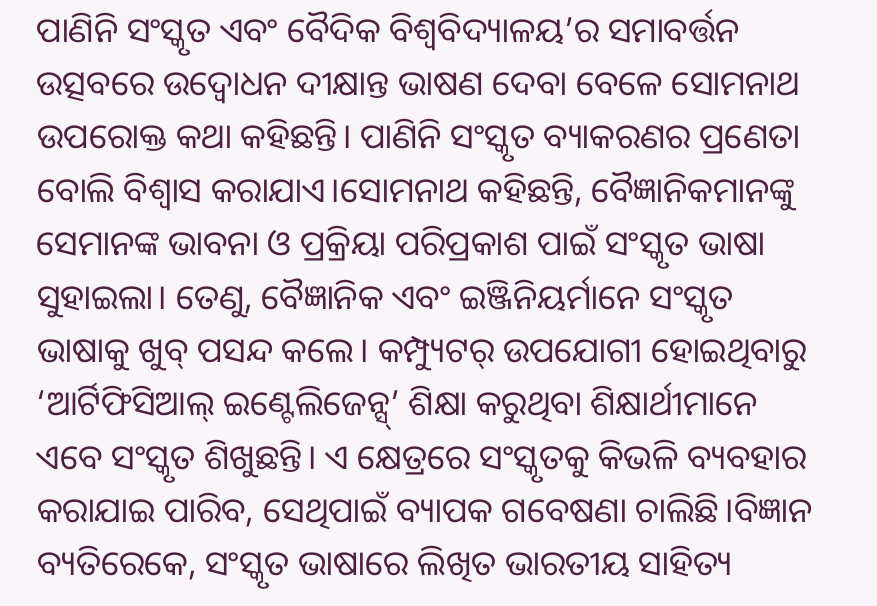ପାଣିନି ସଂସ୍କୃତ ଏବଂ ବୈଦିକ ବିଶ୍ବବିଦ୍ୟାଳୟ’ର ସମାବର୍ତ୍ତନ ଉତ୍ସବରେ ଉଦ୍ବୋଧନ ଦୀକ୍ଷାନ୍ତ ଭାଷଣ ଦେବା ବେଳେ ସୋମନାଥ ଉପରୋକ୍ତ କଥା କହିଛନ୍ତି। ପାଣିନି ସଂସ୍କୃତ ବ୍ୟାକରଣର ପ୍ରଣେତା ବୋଲି ବିଶ୍ବାସ କରାଯାଏ।ସୋମନାଥ କହିଛନ୍ତି, ବୈଜ୍ଞାନିକମାନଙ୍କୁ ସେମାନଙ୍କ ଭାବନା ଓ ପ୍ରକ୍ରିୟା ପରିପ୍ରକାଶ ପାଇଁ ସଂସ୍କୃତ ଭାଷା ସୁହାଇଲା। ତେଣୁ, ବୈଜ୍ଞାନିକ ଏବଂ ଇଞ୍ଜିନିୟର୍ମାନେ ସଂସ୍କୃତ ଭାଷାକୁ ଖୁବ୍ ପସନ୍ଦ କଲେ। କମ୍ପ୍ୟୁଟର୍ ଉପଯୋଗୀ ହୋଇଥିବାରୁ ‘ଆର୍ଟିଫିସିଆଲ୍ ଇଣ୍ଟେଲିଜେନ୍ସ୍’ ଶିକ୍ଷା କରୁଥିବା ଶିକ୍ଷାର୍ଥୀମାନେ ଏବେ ସଂସ୍କୃତ ଶିଖୁଛନ୍ତି। ଏ କ୍ଷେତ୍ରରେ ସଂସ୍କୃତକୁ କିଭଳି ବ୍ୟବହାର କରାଯାଇ ପାରିବ, ସେଥିପାଇଁ ବ୍ୟାପକ ଗବେଷଣା ଚାଲିଛି।ବିଜ୍ଞାନ ବ୍ୟତିରେକେ, ସଂସ୍କୃତ ଭାଷାରେ ଲିଖିତ ଭାରତୀୟ ସାହିତ୍ୟ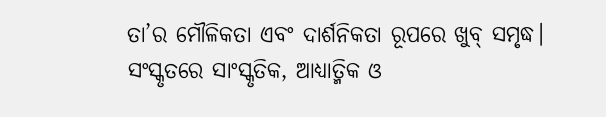ତା’ର ମୌଳିକତା ଏବଂ ଦାର୍ଶନିକତା ରୂପରେ ଖୁବ୍ ସମୃଦ୍ଧ। ସଂସ୍କୃତରେ ସାଂସ୍କୃତିକ, ଆଧ୍ୟାତ୍ମିକ ଓ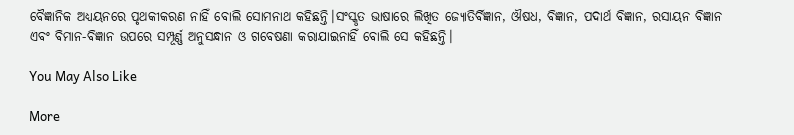ବୈଜ୍ଞାନିକ ଅଧ୍ୟୟନରେ ପୃଥକୀକରଣ ନାହିଁ ବୋଲି ସୋମନାଥ କହିଛନ୍ତି।ସଂସ୍କୃତ ଭାଷାରେ ଲିଖିତ ଜ୍ୟୋତିର୍ବିଜ୍ଞାନ, ଔଷଧ, ବିଜ୍ଞାନ, ପଦାର୍ଥ ବିଜ୍ଞାନ, ରସାୟନ ବିଜ୍ଞାନ ଏବଂ ବିମାନ-ବିଜ୍ଞାନ ଉପରେ ସମ୍ପୂର୍ଣ୍ଣ ଅନୁସନ୍ଧାନ ଓ ଗବେଷଣା କରାଯାଇନାହିଁ ବୋଲି ସେ କହିଛନ୍ତି।

You May Also Like

More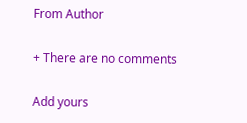From Author

+ There are no comments

Add yours